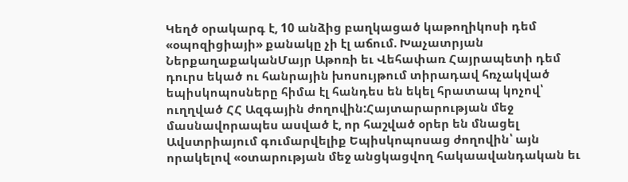Կեղծ օրակարգ է, 10 անձից բաղկացած կաթողիկոսի դեմ «օպոզիցիայի» քանակը չի էլ աճում. Խաչատրյան
ՆերքաղաքականՄայր Աթոռի եւ Վեհափառ Հայրապետի դեմ դուրս եկած ու հանրային խոսույթում տիրադավ հռչակված եպիսկոպոսները հիմա էլ հանդես են եկել հրատապ կոչով՝ ուղղված ՀՀ Ազգային ժողովին:Հայտարարության մեջ մասնավորապես ասված է, որ հաշված օրեր են մնացել Ավստրիայում գումարվելիք Եպիսկոպոսաց ժողովին՝ այն որակելով «օտարության մեջ անցկացվող հակաավանդական եւ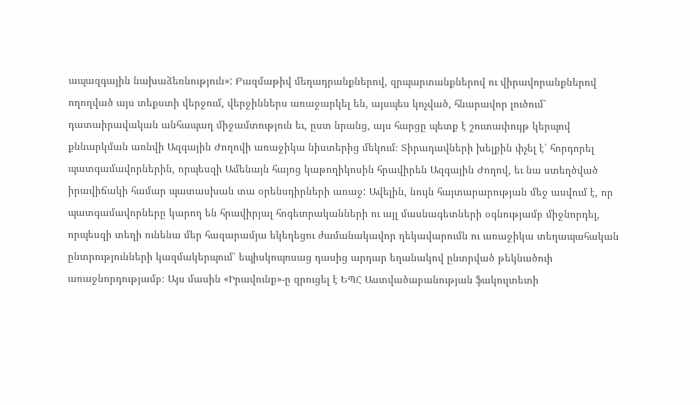ապազգային նախաձեռնություն»: Բազմաթիվ մեղադրանքներով, զրպարտանքներով ու վիրավորանքներով ողողված այս տեքստի վերջում, վերջիններս առաջարկել են, այսպես կոչված, հնարավոր լուծում՝ դատաիրավական անհապաղ միջամտություն եւ, ըստ նրանց, այս հարցը պետք է շուտափույթ կերպով քննարկման առնվի Ազգային Ժողովի առաջիկա նիստերից մեկում։ Տիրադավների խելքին փչել է՝ հորդորել պատգամավորներին, որպեսզի Ամենայն հայոց կաթողիկոսին հրավիրեն Ազգային Ժողով, եւ նա ստեղծված իրավիճակի համար պատասխան տա օրենսդիրների առաջ: Ավելին, նույն հայտարարության մեջ ասվում է, որ պատգամավորները կարող են հրավիրյալ հոգեւորականների ու այլ մասնագետների օգնությամբ միջնորդել, որպեսզի տեղի ունենա մեր հազարամյա եկեղեցու ժամանակավոր ղեկավարումն ու առաջիկա տեղապահական ընտրությունների կազմակերպում՝ եպիսկոպոսաց դասից արդար եղանակով ընտրված թեկնածուի առաջնորդությամբ։ Այս մասին «Իրավունք»-ը զրուցել է ԵՊՀ Աստվածաբանության ֆակուլտետի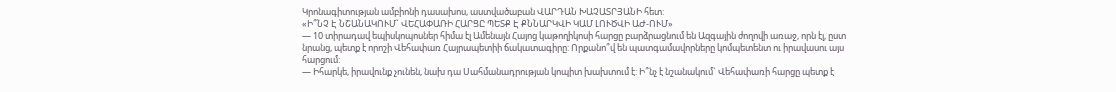Կրոնագիտության ամբիոնի դասախոս, աստվածաբան ՎԱՐԴԱՆ ԽԱՉԱՏՐՅԱՆԻ հետ:
«Ի՞ՆՉ Է ՆՇԱՆԱԿՈՒՄ` ՎԵՀԱՓԱՌԻ ՀԱՐՑԸ ՊԵՏՔ Է ՔՆՆԱՐԿՎԻ ԿԱՄ ԼՈՒԾՎԻ ԱԺ-ՈՒՄ»
— 10 տիրադավ եպիսկոպոսներ հիմա էլ Ամենայն Հայոց կաթողիկոսի հարցը բարձրացնում են Ազգային ժողովի առաջ, որն էլ, ըստ նրանց, պետք է որոշի Վեհափառ Հայրապետիի ճակատագիրը: Որքանո՞վ են պատգամավորները կոմպետենտ ու իրավասու այս հարցում:
— Իհարկե, իրավունք չունեն, նախ դա Սահմանադրության կոպիտ խախտում է: Ի՞նչ է նշանակում` Վեհափառի հարցը պետք է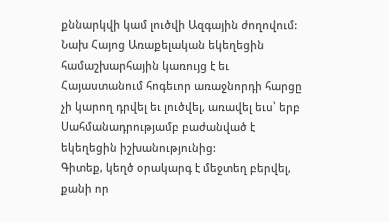քննարկվի կամ լուծվի Ազգային ժողովում: Նախ Հայոց Առաքելական եկեղեցին համաշխարհային կառույց է եւ Հայաստանում հոգեւոր առաջնորդի հարցը չի կարող դրվել եւ լուծվել, առավել եւս՝ երբ Սահմանադրությամբ բաժանված է եկեղեցին իշխանությունից:
Գիտեք, կեղծ օրակարգ է մեջտեղ բերվել, քանի որ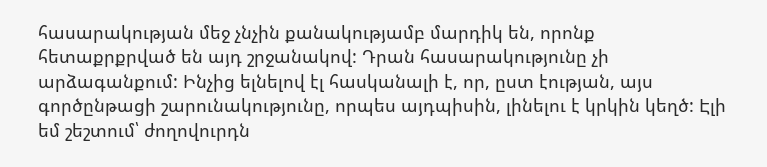հասարակության մեջ չնչին քանակությամբ մարդիկ են, որոնք հետաքրքրված են այդ շրջանակով: Դրան հասարակությունը չի արձագանքում: Ինչից ելնելով էլ հասկանալի է, որ, ըստ էության, այս գործընթացի շարունակությունը, որպես այդպիսին, լինելու է կրկին կեղծ: Էլի եմ շեշտում՝ ժողովուրդն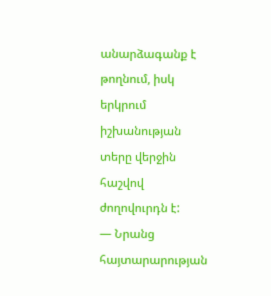անարձագանք է թողնում, իսկ երկրում իշխանության տերը վերջին հաշվով ժողովուրդն է:
— Նրանց հայտարարության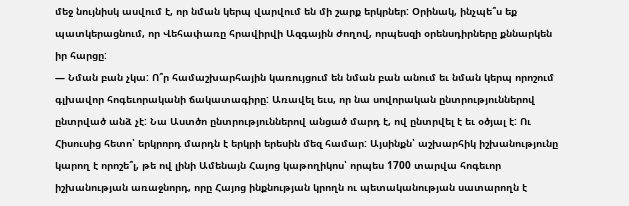մեջ նույնիսկ ասվում է, որ նման կերպ վարվում են մի շարք երկրներ: Օրինակ, ինչպե՞ս եք պատկերացնում, որ Վեհափառը հրավիրվի Ազգային ժողով, որպեսզի օրենսդիրները քննարկեն իր հարցը:
— Նման բան չկա: Ո՞ր համաշխարհային կառույցում են նման բան անում եւ նման կերպ որոշում գլխավոր հոգեւորականի ճակատագիրը: Առավել եւս, որ նա սովորական ընտրություններով ընտրված անձ չէ: Նա Աստծո ընտրություններով անցած մարդ է, ով ընտրվել է եւ օծյալ է: Ու Հիսուսից հետո՝ երկրորդ մարդն է երկրի երեսին մեզ համար: Այսինքն՝ աշխարհիկ իշխանությունը կարող է որոշե՞լ, թե ով լինի Ամենայն Հայոց կաթողիկոս՝ որպես 1700 տարվա հոգեւոր իշխանության առաջնորդ, որը Հայոց ինքնության կրողն ու պետականության սատարողն է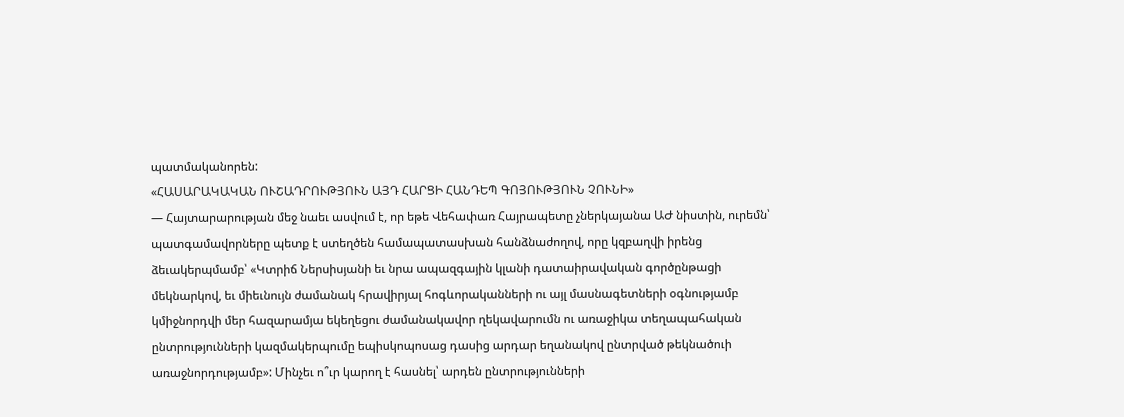պատմականորեն:
«ՀԱՍԱՐԱԿԱԿԱՆ ՈՒՇԱԴՐՈՒԹՅՈՒՆ ԱՅԴ ՀԱՐՑԻ ՀԱՆԴԵՊ ԳՈՅՈՒԹՅՈՒՆ ՉՈՒՆԻ»
— Հայտարարության մեջ նաեւ ասվում է, որ եթե Վեհափառ Հայրապետը չներկայանա ԱԺ նիստին, ուրեմն՝ պատգամավորները պետք է ստեղծեն համապատասխան հանձնաժողով, որը կզբաղվի իրենց ձեւակերպմամբ՝ «Կտրիճ Ներսիսյանի եւ նրա ապազգային կլանի դատաիրավական գործընթացի մեկնարկով, եւ միեւնույն ժամանակ հրավիրյալ հոգևորականների ու այլ մասնագետների օգնությամբ կմիջնորդվի մեր հազարամյա եկեղեցու ժամանակավոր ղեկավարումն ու առաջիկա տեղապահական ընտրությունների կազմակերպումը եպիսկոպոսաց դասից արդար եղանակով ընտրված թեկնածուի առաջնորդությամբ»: Մինչեւ ո՞ւր կարող է հասնել՝ արդեն ընտրությունների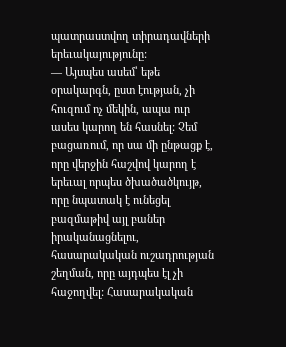պատրաստվող տիրադավների երեւակայությունը:
— Այսպես ասեմ՝ եթե օրակարգն, ըստ էության, չի հուզում ոչ մեկին, ապա ուր ասես կարող են հասնել: Չեմ բացառում, որ սա մի ընթացք է, որը վերջին հաշվով կարող է երեւալ որպես ծխածածկույթ, որը նպատակ է ունեցել բազմաթիվ այլ բաներ իրականացնելու, հասարակական ուշադրության շեղման, որը այդպես էլ չի հաջողվել: Հասարակական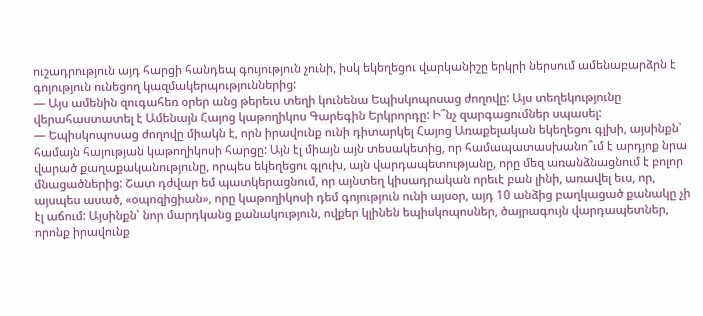ուշադրություն այդ հարցի հանդեպ գույություն չունի, իսկ եկեղեցու վարկանիշը երկրի ներսում ամենաբարձրն է գոյություն ունեցող կազմակերպություններից:
— Այս ամենին զուգահեռ օրեր անց թերեւս տեղի կունենա Եպիսկոպոսաց ժողովը: Այս տեղեկությունը վերահաստատել է Ամենայն Հայոց կաթողիկոս Գարեգին Երկրորդը: Ի՞նչ զարգացումներ սպասել:
— Եպիսկոպոսաց ժողովը միակն է, որն իրավունք ունի դիտարկել Հայոց Առաքելական եկեղեցու գլխի, այսինքն՝ համայն հայության կաթողիկոսի հարցը: Այն էլ միայն այն տեսակետից, որ համապատասխանո՞ւմ է արդյոք նրա վարած քաղաքականությունը, որպես եկեղեցու գլուխ, այն վարդապետությանը, որը մեզ առանձնացնում է բոլոր մնացածներից: Շատ դժվար եմ պատկերացնում, որ այնտեղ կիսադրական որեւէ բան լինի, առավել եւս, որ, այսպես ասած, «օպոզիցիան», որը կաթողիկոսի դեմ գոյություն ունի այսօր, այդ 10 անձից բաղկացած քանակը չի էլ աճում: Այսինքն՝ նոր մարդկանց քանակություն, ովքեր կլինեն եպիսկոպոսներ, ծայրագույն վարդապետներ, որոնք իրավունք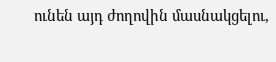ունեն այդ ժողովին մասնակցելու,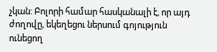չկան: Բոլորի համար հասկանալի է, որ այդ ժողովը, եկեղեցու ներսում գոյություն ունեցող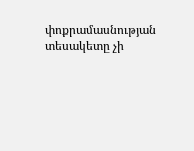փոքրամասնության տեսակետը չի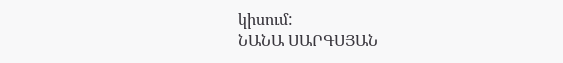կիսում:
ՆԱՆԱ ՍԱՐԳՍՅԱՆ